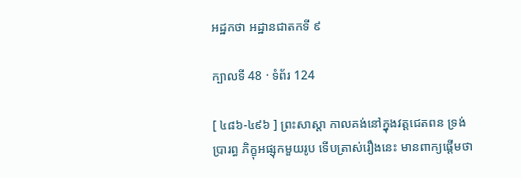អដ្ឋកថា អដ្ឋានជាតកទី ៩

ក្បាលទី 48 · ទំព័រ 124

[ ៤៨៦-៤៩៦ ] ព្រះសាស្តា កាលគង់នៅក្នុងវត្តជេតពន ទ្រង់ប្រារព្ធ ភិក្ខុអផ្សុកមួយរូប ទើបត្រាស់រឿងនេះ មានពាក្យផ្តើមថា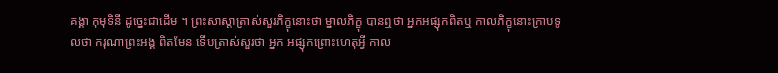គង្គា កុមុទិនី ដូច្នេះជាដើម ។ ព្រះសាស្តាត្រាស់សួរភិក្ខុនោះថា ម្នាលភិក្ខុ បានឮថា អ្នកអផ្សុកពិតឬ កាលភិក្ខុនោះក្រាបទូលថា ករុណាព្រះអង្គ ពិតមែន ទើបត្រាស់សួរថា អ្នក អផ្សុកព្រោះហេតុអ្វី កាល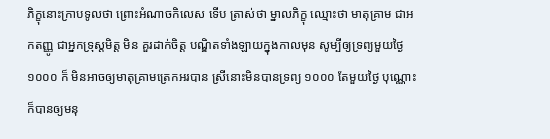ភិក្ខុនោះក្រាបទូលថា ព្រោះអំណាចកិលេស ទើប ត្រាស់ថា ម្នាលភិក្ខុ ឈ្មោះថា មាតុគ្រាម ជាអកតញ្ញូ ជាអ្នកទ្រុស្តមិត្ត មិន គួរដាក់ចិត្ត បណ្ឌិតទាំងឡាយក្នុងកាលមុន សូម្បីឲ្យទ្រព្យមួយថ្ងៃ ១០០០ ក៏ មិនអាចឲ្យមាតុគ្រាមត្រេកអរបាន ស្រីនោះមិនបានទ្រព្យ ១០០០ តែមួយថ្ងៃ បុណ្ណោះ ក៏បានឲ្យមនុ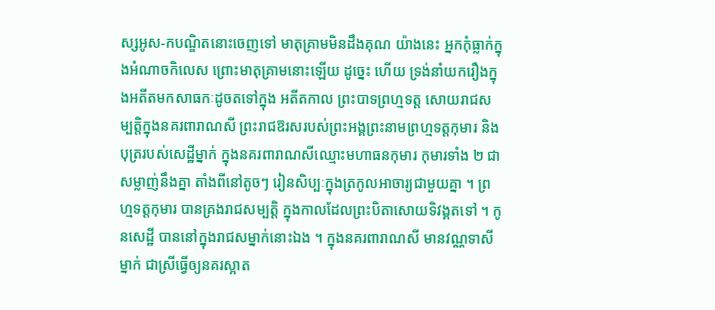ស្សអូស-កបណ្ឌិតនោះចេញទៅ មាតុគ្រាមមិនដឹងគុណ យ៉ាងនេះ អ្នកកុំធ្លាក់ក្នុងអំណាចកិលេស ព្រោះមាតុគ្រាមនោះឡើយ ដូច្នេះ ហើយ ទ្រង់នាំយករឿងក្នុងអតីតមកសាធកៈដូចតទៅក្នុង អតីតកាល ព្រះបាទព្រហ្មទត្ត សោយរាជសម្បត្តិក្នុងនគរពារាណសី ព្រះរាជឱរសរបស់ព្រះអង្គព្រះនាមព្រហ្មទត្តកុមារ និងបុត្ររបស់សេដ្ឋីម្នាក់ ក្នុងនគរពារាណសីឈ្មោះមហាធនកុមារ កុមារទាំង ២ ជាសម្លាញ់នឹងគ្នា តាំងពីនៅតូចៗ រៀនសិប្បៈក្នុងត្រកូលអាចារ្យជាមួយគ្នា ។ ព្រហ្មទត្តកុមារ បានគ្រងរាជសម្បត្តិ ក្នុងកាលដែលព្រះបិតាសោយទិវង្គតទៅ ។ កូនសេដ្ឋី បាននៅក្នុងរាជសម្នាក់នោះឯង ។ ក្នុងនគរពារាណសី មានវណ្ណទាសីម្នាក់ ជាស្រីធ្វើឲ្យនគរស្អាត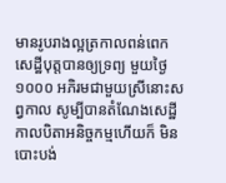មានរូបរាងល្អត្រកាលពន់ពេក សេដ្ឋីបុត្តបានឲ្យទ្រព្យ មួយថ្ងៃ ១០០០ អភិរមជាមួយស្រីនោះសព្វកាល សូម្បីបានតំណែងសេដ្ឋី កាលបិតាអនិច្ចកម្មហើយក៏ មិនបោះបង់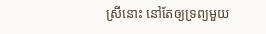ស្រីនោះ នៅតែឲ្យទ្រព្យមួយ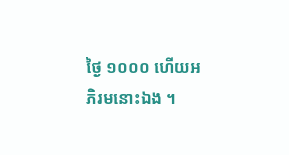ថ្ងៃ ១០០០ ហើយអភិរមនោះឯង ។